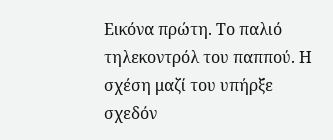Εικόνα πρώτη. Το παλιό τηλεκοντρόλ του παππού. Η σχέση μαζί του υπήρξε σχεδόν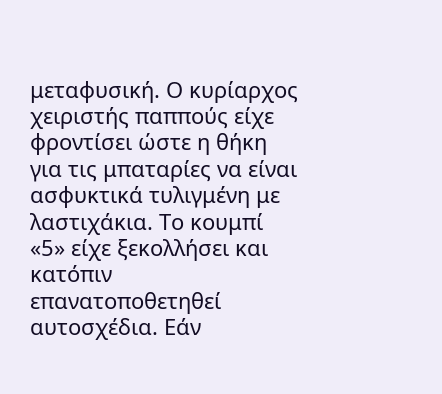μεταφυσική. Ο κυρίαρχος χειριστής παππούς είχε φροντίσει ώστε η θήκη για τις μπαταρίες να είναι ασφυκτικά τυλιγμένη με λαστιχάκια. Το κουμπί «5» είχε ξεκολλήσει και κατόπιν επανατοποθετηθεί αυτοσχέδια. Εάν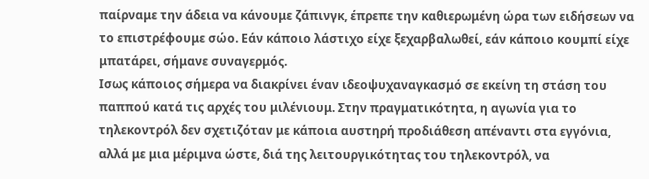παίρναμε την άδεια να κάνουμε ζάπινγκ, έπρεπε την καθιερωμένη ώρα των ειδήσεων να το επιστρέφουμε σώο. Εάν κάποιο λάστιχο είχε ξεχαρβαλωθεί, εάν κάποιο κουμπί είχε μπατάρει, σήμανε συναγερμός.
Ισως κάποιος σήμερα να διακρίνει έναν ιδεοψυχαναγκασμό σε εκείνη τη στάση του παππού κατά τις αρχές του μιλένιουμ. Στην πραγματικότητα, η αγωνία για το τηλεκοντρόλ δεν σχετιζόταν με κάποια αυστηρή προδιάθεση απέναντι στα εγγόνια, αλλά με μια μέριμνα ώστε, διά της λειτουργικότητας του τηλεκοντρόλ, να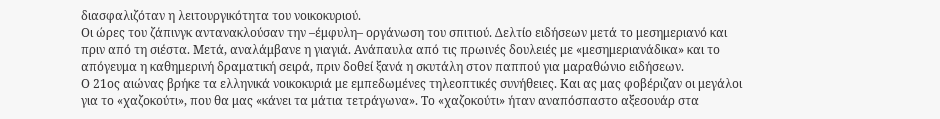διασφαλιζόταν η λειτουργικότητα του νοικοκυριού.
Οι ώρες του ζάπινγκ αντανακλούσαν την –έμφυλη– οργάνωση του σπιτιού. Δελτίο ειδήσεων μετά το μεσημεριανό και πριν από τη σιέστα. Μετά, αναλάμβανε η γιαγιά. Ανάπαυλα από τις πρωινές δουλειές με «μεσημεριανάδικα» και το απόγευμα η καθημερινή δραματική σειρά, πριν δοθεί ξανά η σκυτάλη στον παππού για μαραθώνιο ειδήσεων.
Ο 21ος αιώνας βρήκε τα ελληνικά νοικοκυριά με εμπεδωμένες τηλεοπτικές συνήθειες. Και ας μας φοβέριζαν οι μεγάλοι για το «χαζοκούτι», που θα μας «κάνει τα μάτια τετράγωνα». Το «χαζοκούτι» ήταν αναπόσπαστο αξεσουάρ στα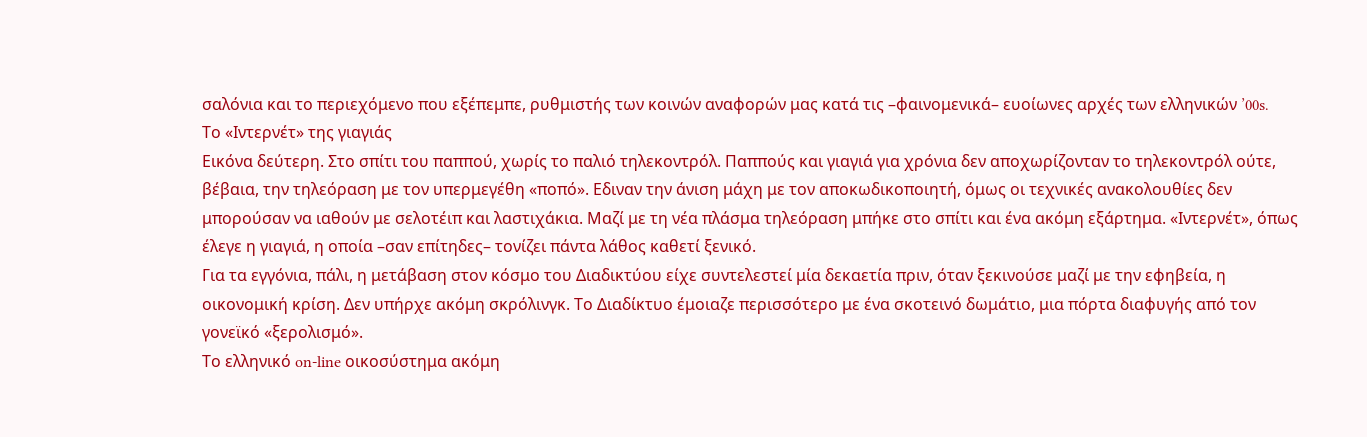σαλόνια και το περιεχόμενο που εξέπεμπε, ρυθμιστής των κοινών αναφορών μας κατά τις –φαινομενικά– ευοίωνες αρχές των ελληνικών ’00s.
Το «Ιντερνέτ» της γιαγιάς
Εικόνα δεύτερη. Στο σπίτι του παππού, χωρίς το παλιό τηλεκοντρόλ. Παππούς και γιαγιά για χρόνια δεν αποχωρίζονταν το τηλεκοντρόλ ούτε, βέβαια, την τηλεόραση με τον υπερμεγέθη «ποπό». Εδιναν την άνιση μάχη με τον αποκωδικοποιητή, όμως οι τεχνικές ανακολουθίες δεν μπορούσαν να ιαθούν με σελοτέιπ και λαστιχάκια. Μαζί με τη νέα πλάσμα τηλεόραση μπήκε στο σπίτι και ένα ακόμη εξάρτημα. «Ιντερνέτ», όπως έλεγε η γιαγιά, η οποία –σαν επίτηδες– τονίζει πάντα λάθος καθετί ξενικό.
Για τα εγγόνια, πάλι, η μετάβαση στον κόσμο του Διαδικτύου είχε συντελεστεί μία δεκαετία πριν, όταν ξεκινούσε μαζί με την εφηβεία, η οικονομική κρίση. Δεν υπήρχε ακόμη σκρόλινγκ. Το Διαδίκτυο έμοιαζε περισσότερο με ένα σκοτεινό δωμάτιο, μια πόρτα διαφυγής από τον γονεϊκό «ξερολισμό».
Το ελληνικό on-line οικοσύστημα ακόμη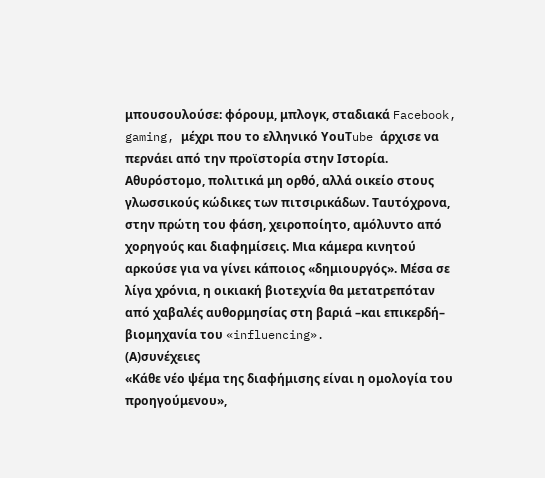μπουσουλούσε: φόρουμ, μπλογκ, σταδιακά Facebook, gaming, μέχρι που το ελληνικό ΥouΤube άρχισε να περνάει από την προϊστορία στην Ιστορία. Αθυρόστομο, πολιτικά μη ορθό, αλλά οικείο στους γλωσσικούς κώδικες των πιτσιρικάδων. Ταυτόχρονα, στην πρώτη του φάση, χειροποίητο, αμόλυντο από χορηγούς και διαφημίσεις. Μια κάμερα κινητού αρκούσε για να γίνει κάποιος «δημιουργός». Μέσα σε λίγα χρόνια, η οικιακή βιοτεχνία θα μετατρεπόταν από χαβαλές αυθορμησίας στη βαριά –και επικερδή– βιομηχανία του «influencing».
(Α)συνέχειες
«Κάθε νέο ψέμα της διαφήμισης είναι η ομολογία του προηγούμενου»,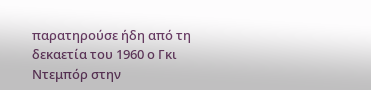παρατηρούσε ήδη από τη δεκαετία του 1960 ο Γκι Ντεμπόρ στην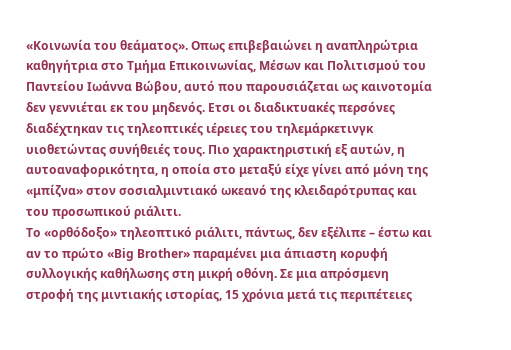«Κοινωνία του θεάματος». Οπως επιβεβαιώνει η αναπληρώτρια καθηγήτρια στο Τμήμα Επικοινωνίας, Μέσων και Πολιτισμού του Παντείου Ιωάννα Βώβου, αυτό που παρουσιάζεται ως καινοτομία δεν γεννιέται εκ του μηδενός. Ετσι οι διαδικτυακές περσόνες διαδέχτηκαν τις τηλεοπτικές ιέρειες του τηλεμάρκετινγκ υιοθετώντας συνήθειές τους. Πιο χαρακτηριστική εξ αυτών, η αυτοαναφορικότητα, η οποία στο μεταξύ είχε γίνει από μόνη της «μπίζνα» στον σοσιαλμιντιακό ωκεανό της κλειδαρότρυπας και του προσωπικού ριάλιτι.
Το «ορθόδοξο» τηλεοπτικό ριάλιτι, πάντως, δεν εξέλιπε – έστω και αν το πρώτο «Big Brother» παραμένει μια άπιαστη κορυφή συλλογικής καθήλωσης στη μικρή οθόνη. Σε μια απρόσμενη στροφή της μιντιακής ιστορίας, 15 χρόνια μετά τις περιπέτειες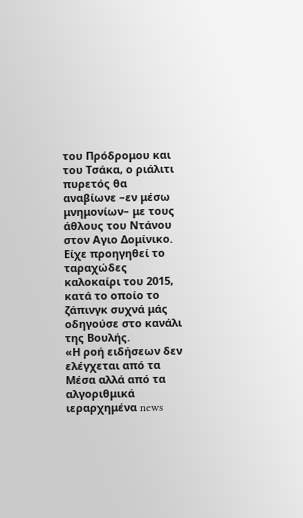του Πρόδρομου και του Τσάκα, ο ριάλιτι πυρετός θα αναβίωνε –εν μέσω μνημονίων– με τους άθλους του Ντάνου στον Αγιο Δομίνικο. Είχε προηγηθεί το ταραχώδες καλοκαίρι του 2015, κατά το οποίο το ζάπινγκ συχνά μάς οδηγούσε στο κανάλι της Βουλής.
«Η ροή ειδήσεων δεν ελέγχεται από τα Μέσα αλλά από τα αλγοριθμικά ιεραρχημένα news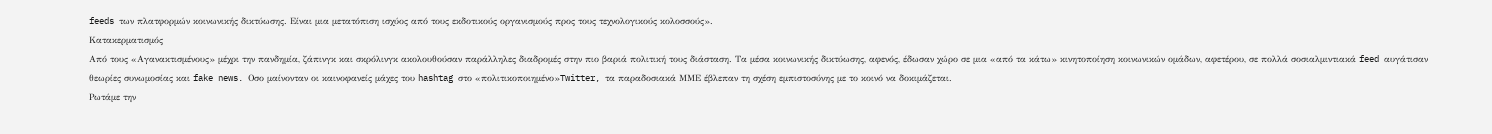feeds των πλατφορμών κοινωνικής δικτύωσης. Είναι μια μετατόπιση ισχύος από τους εκδοτικούς οργανισμούς προς τους τεχνολογικούς κολοσσούς».
Κατακερματισμός
Από τους «Αγανακτισμένους» μέχρι την πανδημία, ζάπινγκ και σκρόλινγκ ακολουθούσαν παράλληλες διαδρομές στην πιο βαριά πολιτική τους διάσταση. Τα μέσα κοινωνικής δικτύωσης, αφενός, έδωσαν χώρο σε μια «από τα κάτω» κινητοποίηση κοινωνικών ομάδων, αφετέρου, σε πολλά σοσιαλμιντιακά feed αυγάτισαν θεωρίες συνωμοσίας και fake news. Οσο μαίνονταν οι καινοφανείς μάχες του hashtag στο «πολιτικοποιημένο»Twitter, τα παραδοσιακά ΜΜΕ έβλεπαν τη σχέση εμπιστοσύνης με το κοινό να δοκιμάζεται.
Ρωτάμε την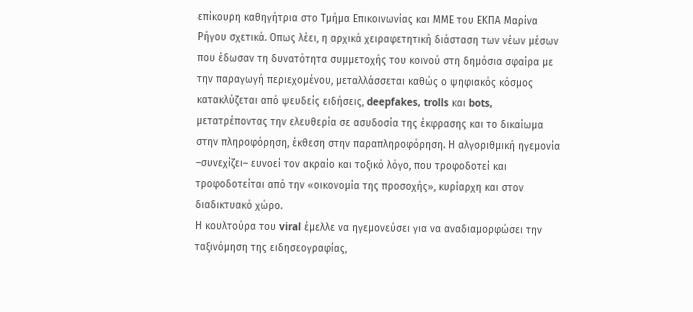επίκουρη καθηγήτρια στο Τμήμα Επικοινωνίας και ΜΜΕ του ΕΚΠΑ Μαρίνα Ρήγου σχετικά. Οπως λέει, η αρχικά χειραφετητική διάσταση των νέων μέσων που έδωσαν τη δυνατότητα συμμετοχής του κοινού στη δημόσια σφαίρα με την παραγωγή περιεχομένου, μεταλλάσσεται καθώς ο ψηφιακός κόσμος κατακλύζεται από ψευδείς ειδήσεις, deepfakes, trolls και bots, μετατρέποντας την ελευθερία σε ασυδοσία της έκφρασης και το δικαίωμα στην πληροφόρηση, έκθεση στην παραπληροφόρηση. Η αλγοριθμική ηγεμονία –συνεχίζει– ευνοεί τον ακραίο και τοξικό λόγο, που τροφοδοτεί και τροφοδοτείται από την «οικονομία της προσοχής», κυρίαρχη και στον διαδικτυακό χώρο.
Η κουλτούρα του viral έμελλε να ηγεμονεύσει για να αναδιαμορφώσει την ταξινόμηση της ειδησεογραφίας,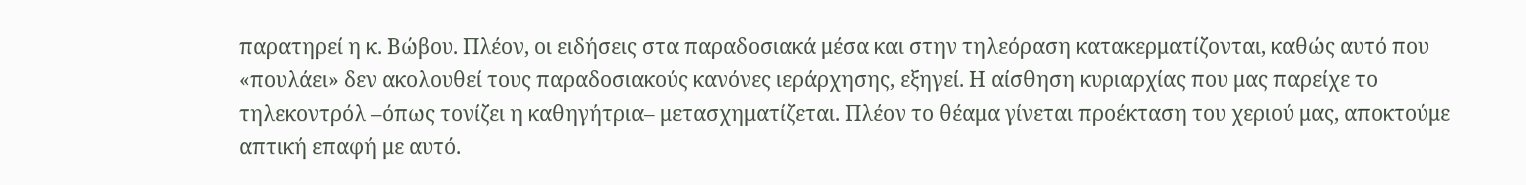παρατηρεί η κ. Βώβου. Πλέον, οι ειδήσεις στα παραδοσιακά μέσα και στην τηλεόραση κατακερματίζονται, καθώς αυτό που «πουλάει» δεν ακολουθεί τους παραδοσιακούς κανόνες ιεράρχησης, εξηγεί. Η αίσθηση κυριαρχίας που μας παρείχε το τηλεκοντρόλ –όπως τονίζει η καθηγήτρια– μετασχηματίζεται. Πλέον το θέαμα γίνεται προέκταση του χεριού μας, αποκτούμε απτική επαφή με αυτό.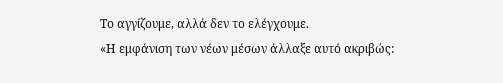Το αγγίζουμε, αλλά δεν το ελέγχουμε.
«Η εμφάνιση των νέων μέσων άλλαξε αυτό ακριβώς: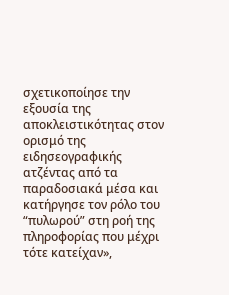σχετικοποίησε την εξουσία της αποκλειστικότητας στον ορισμό της ειδησεογραφικής ατζέντας από τα παραδοσιακά μέσα και κατήργησε τον ρόλο του “πυλωρού” στη ροή της πληροφορίας που μέχρι τότε κατείχαν»,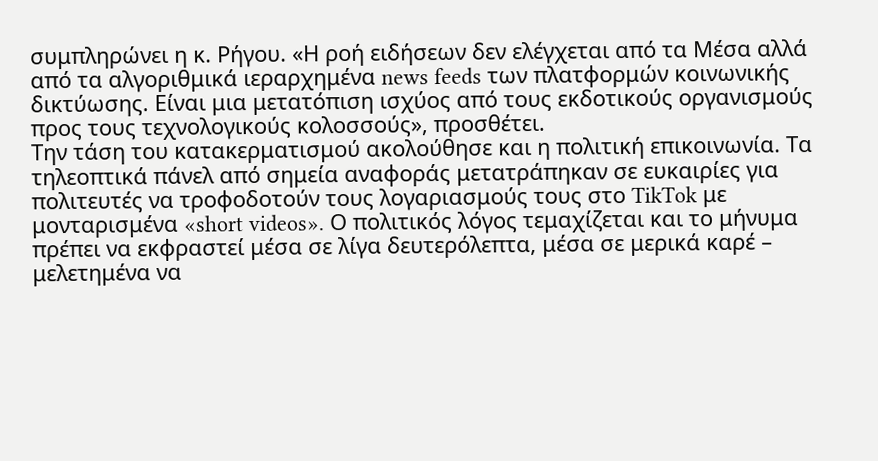συμπληρώνει η κ. Ρήγου. «Η ροή ειδήσεων δεν ελέγχεται από τα Μέσα αλλά από τα αλγοριθμικά ιεραρχημένα news feeds των πλατφορμών κοινωνικής δικτύωσης. Είναι μια μετατόπιση ισχύος από τους εκδοτικούς οργανισμούς προς τους τεχνολογικούς κολοσσούς», προσθέτει.
Την τάση του κατακερματισμού ακολούθησε και η πολιτική επικοινωνία. Τα τηλεοπτικά πάνελ από σημεία αναφοράς μετατράπηκαν σε ευκαιρίες για πολιτευτές να τροφοδοτούν τους λογαριασμούς τους στο TikTok με μονταρισμένα «short videos». Ο πολιτικός λόγος τεμαχίζεται και το μήνυμα πρέπει να εκφραστεί μέσα σε λίγα δευτερόλεπτα, μέσα σε μερικά καρέ – μελετημένα να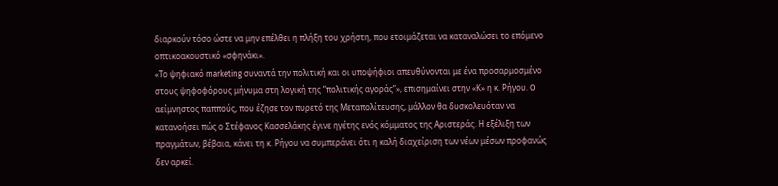διαρκούν τόσο ώστε να μην επέλθει η πλήξη του χρήστη, που ετοιμάζεται να καταναλώσει το επόμενο οπτικοακουστικό «σφηνάκι».
«Το ψηφιακό marketing συναντά την πολιτική και οι υποψήφιοι απευθύνονται με ένα προσαρμοσμένο στους ψηφοφόρους μήνυμα στη λογική της “πολιτικής αγοράς”», επισημαίνει στην «Κ» η κ. Ρήγου. O αείμνηστος παππούς, που έζησε τον πυρετό της Μεταπολίτευσης, μάλλον θα δυσκολευόταν να κατανοήσει πώς ο Στέφανος Κασσελάκης έγινε ηγέτης ενός κόμματος της Αριστεράς. Η εξέλιξη των πραγμάτων, βέβαια, κάνει τη κ. Ρήγου να συμπεράνει ότι η καλή διαχείριση των νέων μέσων προφανώς δεν αρκεί.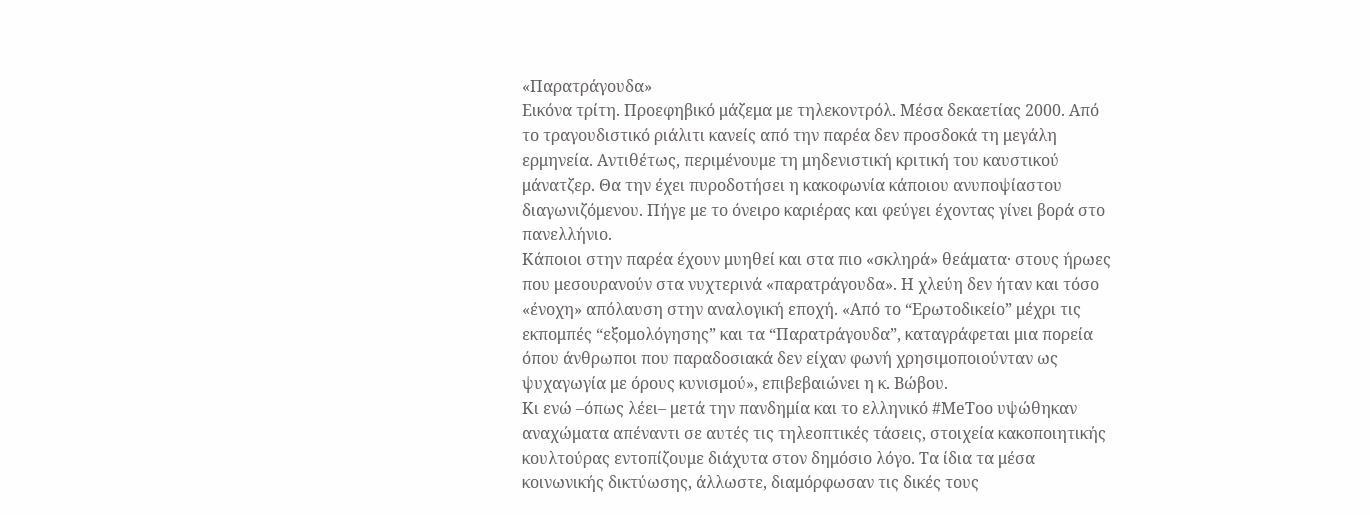«Παρατράγουδα»
Εικόνα τρίτη. Προεφηβικό μάζεμα με τηλεκοντρόλ. Μέσα δεκαετίας 2000. Από το τραγουδιστικό ριάλιτι κανείς από την παρέα δεν προσδοκά τη μεγάλη ερμηνεία. Αντιθέτως, περιμένουμε τη μηδενιστική κριτική του καυστικού μάνατζερ. Θα την έχει πυροδοτήσει η κακοφωνία κάποιου ανυποψίαστου διαγωνιζόμενου. Πήγε με το όνειρο καριέρας και φεύγει έχοντας γίνει βορά στο πανελλήνιο.
Κάποιοι στην παρέα έχουν μυηθεί και στα πιο «σκληρά» θεάματα· στους ήρωες που μεσουρανούν στα νυχτερινά «παρατράγουδα». Η χλεύη δεν ήταν και τόσο «ένοχη» απόλαυση στην αναλογική εποχή. «Από το “Ερωτοδικείο” μέχρι τις εκπομπές “εξομολόγησης” και τα “Παρατράγουδα”, καταγράφεται μια πορεία όπου άνθρωποι που παραδοσιακά δεν είχαν φωνή χρησιμοποιούνταν ως ψυχαγωγία με όρους κυνισμού», επιβεβαιώνει η κ. Βώβου.
Κι ενώ –όπως λέει– μετά την πανδημία και το ελληνικό #MeToo υψώθηκαν αναχώματα απέναντι σε αυτές τις τηλεοπτικές τάσεις, στοιχεία κακοποιητικής κουλτούρας εντοπίζουμε διάχυτα στον δημόσιο λόγο. Τα ίδια τα μέσα κοινωνικής δικτύωσης, άλλωστε, διαμόρφωσαν τις δικές τους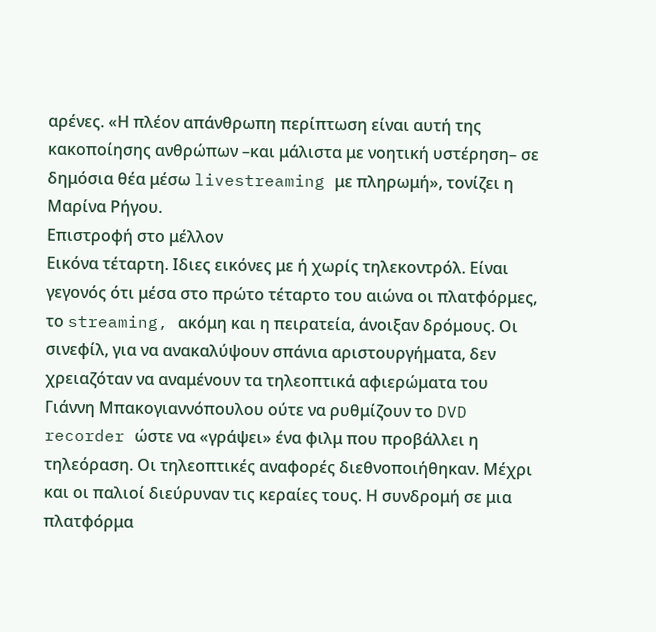αρένες. «Η πλέον απάνθρωπη περίπτωση είναι αυτή της κακοποίησης ανθρώπων –και μάλιστα με νοητική υστέρηση– σε δημόσια θέα μέσω livestreaming με πληρωμή», τονίζει η Μαρίνα Ρήγου.
Επιστροφή στο μέλλον
Εικόνα τέταρτη. Ιδιες εικόνες με ή χωρίς τηλεκοντρόλ. Είναι γεγονός ότι μέσα στο πρώτο τέταρτο του αιώνα οι πλατφόρμες, το streaming, ακόμη και η πειρατεία, άνοιξαν δρόμους. Οι σινεφίλ, για να ανακαλύψουν σπάνια αριστουργήματα, δεν χρειαζόταν να αναμένουν τα τηλεοπτικά αφιερώματα του Γιάννη Μπακογιαννόπουλου ούτε να ρυθμίζουν το DVD recorder ώστε να «γράψει» ένα φιλμ που προβάλλει η τηλεόραση. Οι τηλεοπτικές αναφορές διεθνοποιήθηκαν. Μέχρι και οι παλιοί διεύρυναν τις κεραίες τους. Η συνδρομή σε μια πλατφόρμα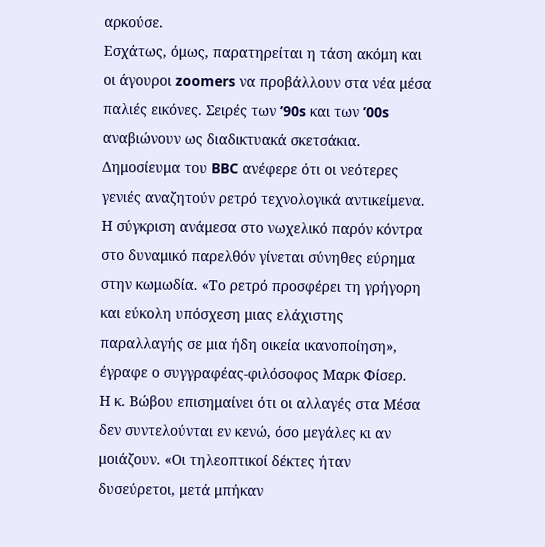αρκούσε.
Εσχάτως, όμως, παρατηρείται η τάση ακόμη και οι άγουροι zoomers να προβάλλουν στα νέα μέσα παλιές εικόνες. Σειρές των ’90s και των ’00s αναβιώνουν ως διαδικτυακά σκετσάκια. Δημοσίευμα του BBC ανέφερε ότι οι νεότερες γενιές αναζητούν ρετρό τεχνολογικά αντικείμενα. Η σύγκριση ανάμεσα στο νωχελικό παρόν κόντρα στο δυναμικό παρελθόν γίνεται σύνηθες εύρημα στην κωμωδία. «Το ρετρό προσφέρει τη γρήγορη και εύκολη υπόσχεση μιας ελάχιστης παραλλαγής σε μια ήδη οικεία ικανοποίηση», έγραφε ο συγγραφέας-φιλόσοφος Μαρκ Φίσερ.
Η κ. Βώβου επισημαίνει ότι οι αλλαγές στα Μέσα δεν συντελούνται εν κενώ, όσο μεγάλες κι αν μοιάζουν. «Οι τηλεοπτικοί δέκτες ήταν δυσεύρετοι, μετά μπήκαν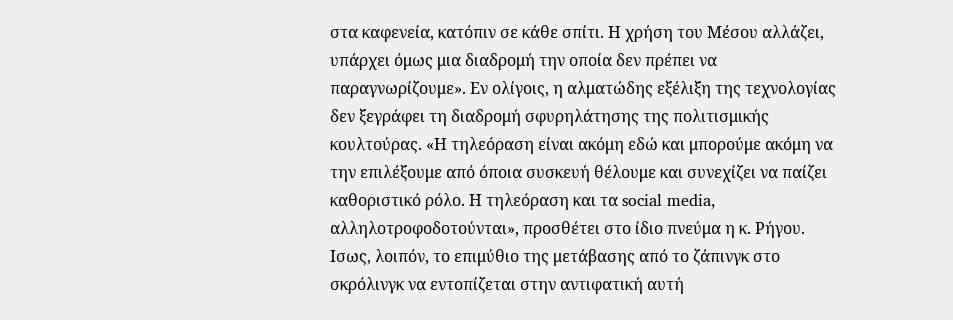στα καφενεία, κατόπιν σε κάθε σπίτι. Η χρήση του Μέσου αλλάζει, υπάρχει όμως μια διαδρομή την οποία δεν πρέπει να παραγνωρίζουμε». Εν ολίγοις, η αλματώδης εξέλιξη της τεχνολογίας δεν ξεγράφει τη διαδρομή σφυρηλάτησης της πολιτισμικής κουλτούρας. «Η τηλεόραση είναι ακόμη εδώ και μπορούμε ακόμη να την επιλέξουμε από όποια συσκευή θέλουμε και συνεχίζει να παίζει καθοριστικό ρόλο. Η τηλεόραση και τα social media, αλληλοτροφοδοτούνται», προσθέτει στο ίδιο πνεύμα η κ. Ρήγου. Ισως, λοιπόν, το επιμύθιο της μετάβασης από το ζάπινγκ στο σκρόλινγκ να εντοπίζεται στην αντιφατική αυτή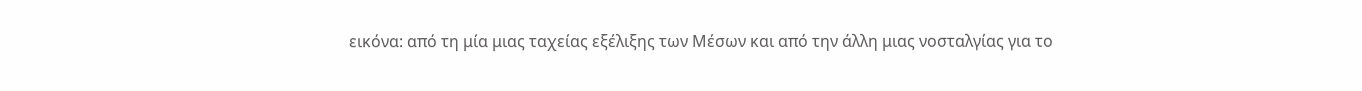εικόνα: από τη μία μιας ταχείας εξέλιξης των Μέσων και από την άλλη μιας νοσταλγίας για το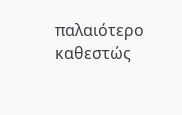παλαιότερο καθεστώς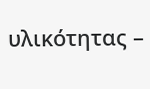υλικότητας –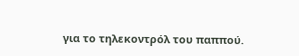για το τηλεκοντρόλ του παππού.